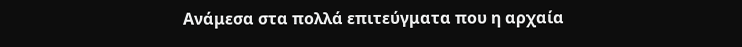Ανάμεσα στα πολλά επιτεύγματα που η αρχαία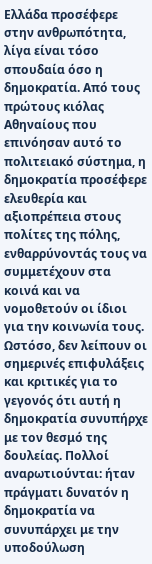Ελλάδα προσέφερε στην ανθρωπότητα, λίγα είναι τόσο σπουδαία όσο η δημοκρατία. Από τους πρώτους κιόλας Αθηναίους που επινόησαν αυτό το πολιτειακό σύστημα, η δημοκρατία προσέφερε ελευθερία και αξιοπρέπεια στους πολίτες της πόλης, ενθαρρύνοντάς τους να συμμετέχουν στα κοινά και να νομοθετούν οι ίδιοι για την κοινωνία τους. Ωστόσο, δεν λείπουν οι σημερινές επιφυλάξεις και κριτικές για το γεγονός ότι αυτή η δημοκρατία συνυπήρχε με τον θεσμό της δουλείας. Πολλοί αναρωτιούνται: ήταν πράγματι δυνατόν η δημοκρατία να συνυπάρχει με την υποδούλωση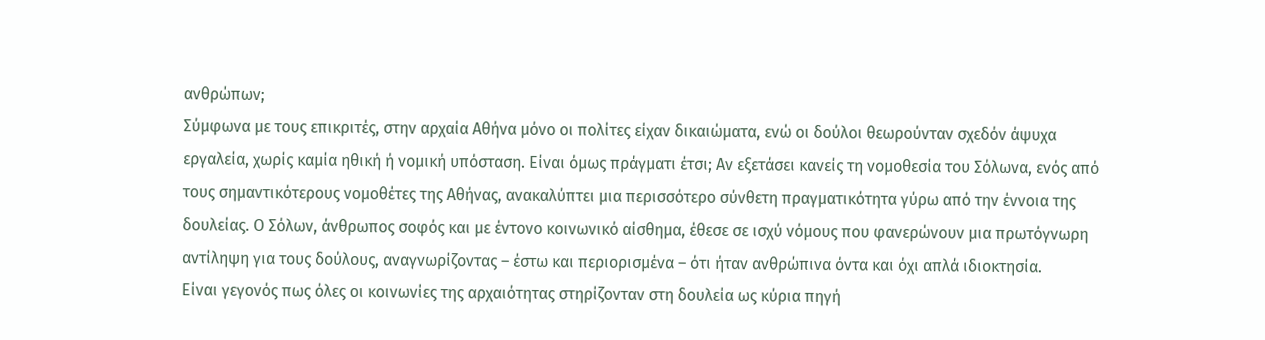ανθρώπων;
Σύμφωνα με τους επικριτές, στην αρχαία Αθήνα μόνο οι πολίτες είχαν δικαιώματα, ενώ οι δούλοι θεωρούνταν σχεδόν άψυχα εργαλεία, χωρίς καμία ηθική ή νομική υπόσταση. Είναι όμως πράγματι έτσι; Αν εξετάσει κανείς τη νομοθεσία του Σόλωνα, ενός από τους σημαντικότερους νομοθέτες της Αθήνας, ανακαλύπτει μια περισσότερο σύνθετη πραγματικότητα γύρω από την έννοια της δουλείας. Ο Σόλων, άνθρωπος σοφός και με έντονο κοινωνικό αίσθημα, έθεσε σε ισχύ νόμους που φανερώνουν μια πρωτόγνωρη αντίληψη για τους δούλους, αναγνωρίζοντας – έστω και περιορισμένα – ότι ήταν ανθρώπινα όντα και όχι απλά ιδιοκτησία.
Είναι γεγονός πως όλες οι κοινωνίες της αρχαιότητας στηρίζονταν στη δουλεία ως κύρια πηγή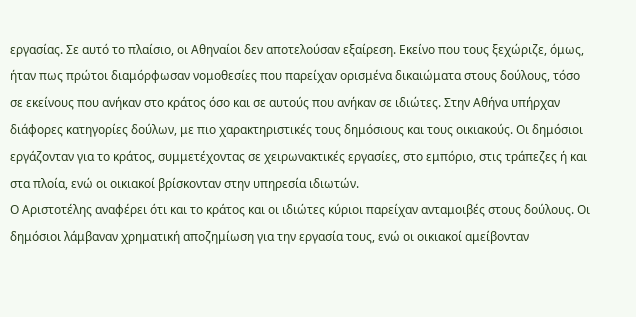εργασίας. Σε αυτό το πλαίσιο, οι Αθηναίοι δεν αποτελούσαν εξαίρεση. Εκείνο που τους ξεχώριζε, όμως, ήταν πως πρώτοι διαμόρφωσαν νομοθεσίες που παρείχαν ορισμένα δικαιώματα στους δούλους, τόσο σε εκείνους που ανήκαν στο κράτος όσο και σε αυτούς που ανήκαν σε ιδιώτες. Στην Αθήνα υπήρχαν διάφορες κατηγορίες δούλων, με πιο χαρακτηριστικές τους δημόσιους και τους οικιακούς. Οι δημόσιοι εργάζονταν για το κράτος, συμμετέχοντας σε χειρωνακτικές εργασίες, στο εμπόριο, στις τράπεζες ή και στα πλοία, ενώ οι οικιακοί βρίσκονταν στην υπηρεσία ιδιωτών.
Ο Αριστοτέλης αναφέρει ότι και το κράτος και οι ιδιώτες κύριοι παρείχαν ανταμοιβές στους δούλους. Οι δημόσιοι λάμβαναν χρηματική αποζημίωση για την εργασία τους, ενώ οι οικιακοί αμείβονταν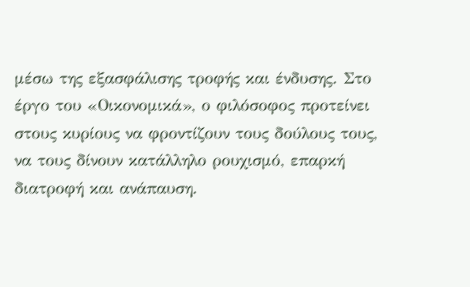μέσω της εξασφάλισης τροφής και ένδυσης. Στο έργο του «Οικονομικά», ο φιλόσοφος προτείνει στους κυρίους να φροντίζουν τους δούλους τους, να τους δίνουν κατάλληλο ρουχισμό, επαρκή διατροφή και ανάπαυση.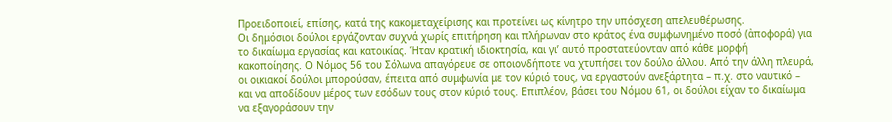Προειδοποιεί, επίσης, κατά της κακομεταχείρισης και προτείνει ως κίνητρο την υπόσχεση απελευθέρωσης.
Οι δημόσιοι δούλοι εργάζονταν συχνά χωρίς επιτήρηση και πλήρωναν στο κράτος ένα συμφωνημένο ποσό (ἀποφορά) για το δικαίωμα εργασίας και κατοικίας. Ήταν κρατική ιδιοκτησία, και γι’ αυτό προστατεύονταν από κάθε μορφή κακοποίησης. Ο Νόμος 56 του Σόλωνα απαγόρευε σε οποιονδήποτε να χτυπήσει τον δούλο άλλου. Από την άλλη πλευρά, οι οικιακοί δούλοι μπορούσαν, έπειτα από συμφωνία με τον κύριό τους, να εργαστούν ανεξάρτητα – π.χ. στο ναυτικό – και να αποδίδουν μέρος των εσόδων τους στον κύριό τους. Επιπλέον, βάσει του Νόμου 61, οι δούλοι είχαν το δικαίωμα να εξαγοράσουν την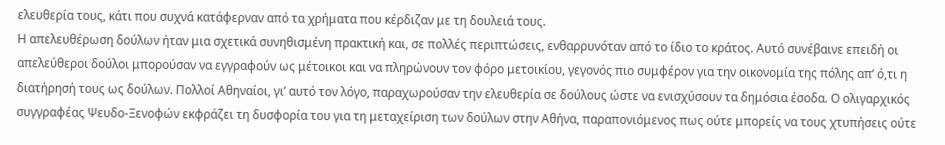ελευθερία τους, κάτι που συχνά κατάφερναν από τα χρήματα που κέρδιζαν με τη δουλειά τους.
Η απελευθέρωση δούλων ήταν μια σχετικά συνηθισμένη πρακτική και, σε πολλές περιπτώσεις, ενθαρρυνόταν από το ίδιο το κράτος. Αυτό συνέβαινε επειδή οι απελεύθεροι δούλοι μπορούσαν να εγγραφούν ως μέτοικοι και να πληρώνουν τον φόρο μετοικίου, γεγονός πιο συμφέρον για την οικονομία της πόλης απ’ ό,τι η διατήρησή τους ως δούλων. Πολλοί Αθηναίοι, γι’ αυτό τον λόγο, παραχωρούσαν την ελευθερία σε δούλους ώστε να ενισχύσουν τα δημόσια έσοδα. Ο ολιγαρχικός συγγραφέας Ψευδο-Ξενοφών εκφράζει τη δυσφορία του για τη μεταχείριση των δούλων στην Αθήνα, παραπονιόμενος πως ούτε μπορείς να τους χτυπήσεις ούτε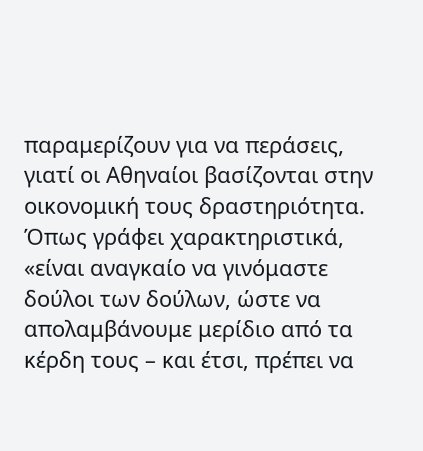παραμερίζουν για να περάσεις, γιατί οι Αθηναίοι βασίζονται στην οικονομική τους δραστηριότητα. Όπως γράφει χαρακτηριστικά, «είναι αναγκαίο να γινόμαστε δούλοι των δούλων, ώστε να απολαμβάνουμε μερίδιο από τα κέρδη τους – και έτσι, πρέπει να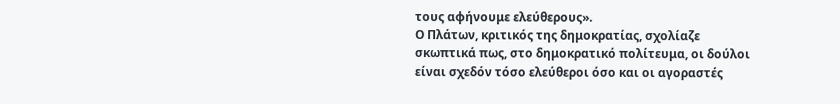τους αφήνουμε ελεύθερους».
Ο Πλάτων, κριτικός της δημοκρατίας, σχολίαζε σκωπτικά πως, στο δημοκρατικό πολίτευμα, οι δούλοι είναι σχεδόν τόσο ελεύθεροι όσο και οι αγοραστές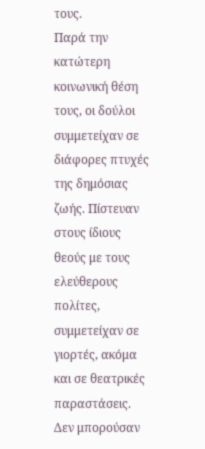τους.
Παρά την κατώτερη κοινωνική θέση τους, οι δούλοι συμμετείχαν σε διάφορες πτυχές της δημόσιας ζωής. Πίστευαν στους ίδιους θεούς με τους ελεύθερους πολίτες, συμμετείχαν σε γιορτές, ακόμα και σε θεατρικές παραστάσεις. Δεν μπορούσαν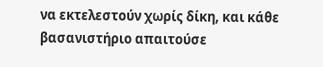να εκτελεστούν χωρίς δίκη, και κάθε βασανιστήριο απαιτούσε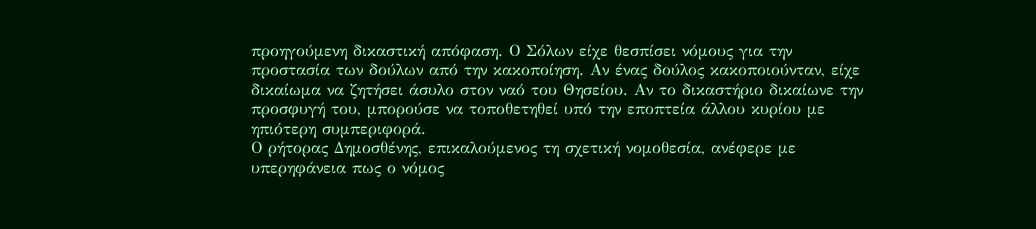προηγούμενη δικαστική απόφαση. Ο Σόλων είχε θεσπίσει νόμους για την προστασία των δούλων από την κακοποίηση. Αν ένας δούλος κακοποιούνταν, είχε δικαίωμα να ζητήσει άσυλο στον ναό του Θησείου. Αν το δικαστήριο δικαίωνε την προσφυγή του, μπορούσε να τοποθετηθεί υπό την εποπτεία άλλου κυρίου με ηπιότερη συμπεριφορά.
Ο ρήτορας Δημοσθένης, επικαλούμενος τη σχετική νομοθεσία, ανέφερε με υπερηφάνεια πως ο νόμος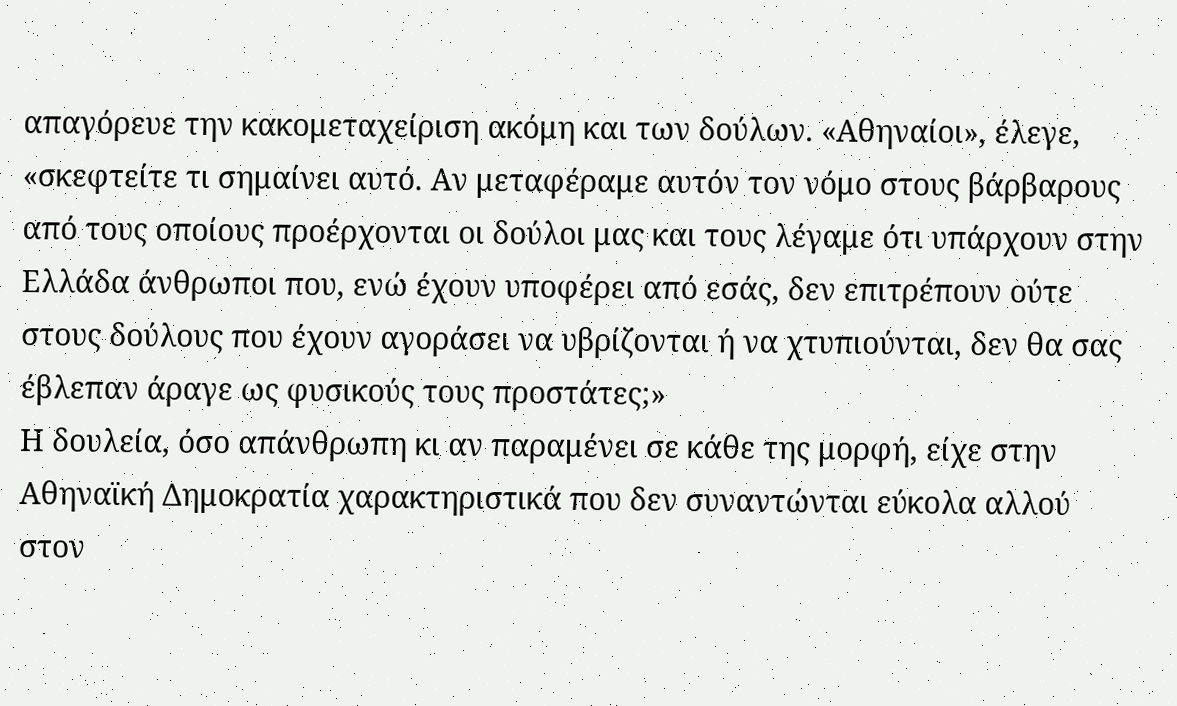απαγόρευε την κακομεταχείριση ακόμη και των δούλων. «Αθηναίοι», έλεγε, «σκεφτείτε τι σημαίνει αυτό. Αν μεταφέραμε αυτόν τον νόμο στους βάρβαρους από τους οποίους προέρχονται οι δούλοι μας και τους λέγαμε ότι υπάρχουν στην Ελλάδα άνθρωποι που, ενώ έχουν υποφέρει από εσάς, δεν επιτρέπουν ούτε στους δούλους που έχουν αγοράσει να υβρίζονται ή να χτυπιούνται, δεν θα σας έβλεπαν άραγε ως φυσικούς τους προστάτες;»
Η δουλεία, όσο απάνθρωπη κι αν παραμένει σε κάθε της μορφή, είχε στην Αθηναϊκή Δημοκρατία χαρακτηριστικά που δεν συναντώνται εύκολα αλλού στον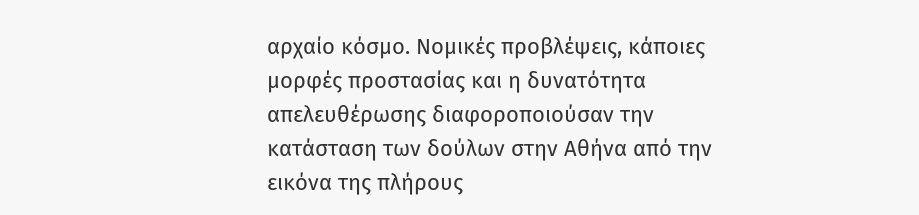αρχαίο κόσμο. Νομικές προβλέψεις, κάποιες μορφές προστασίας και η δυνατότητα απελευθέρωσης διαφοροποιούσαν την κατάσταση των δούλων στην Αθήνα από την εικόνα της πλήρους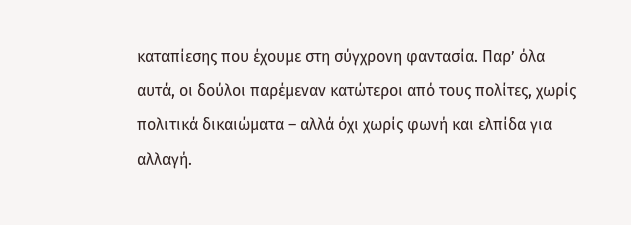καταπίεσης που έχουμε στη σύγχρονη φαντασία. Παρ’ όλα αυτά, οι δούλοι παρέμεναν κατώτεροι από τους πολίτες, χωρίς πολιτικά δικαιώματα – αλλά όχι χωρίς φωνή και ελπίδα για αλλαγή.